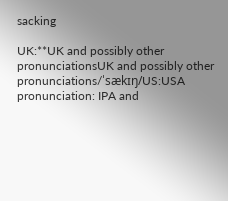sacking

UK:**UK and possibly other pronunciationsUK and possibly other pronunciations/ˈsækɪŋ/US:USA pronunciation: IPA and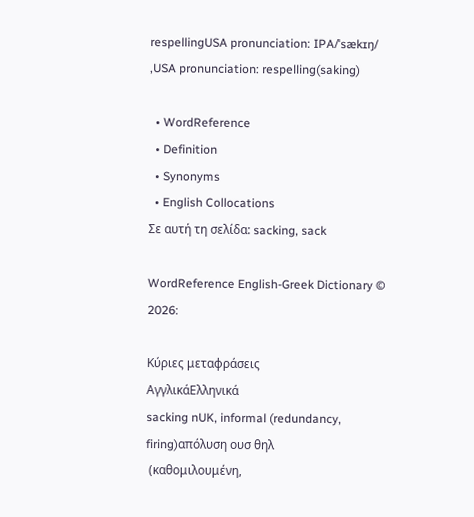respellingUSA pronunciation: IPA/ˈsækɪŋ/ ,USA pronunciation: respelling(saking)

  • WordReference
  • Definition
  • Synonyms
  • English Collocations
Σε αυτή τη σελίδα: sacking, sack

WordReference English-Greek Dictionary © 2026:

Κύριες μεταφράσεις
ΑγγλικάΕλληνικά
sacking nUK, informal (redundancy, firing)απόλυση ουσ θηλ
 (καθομιλουμένη,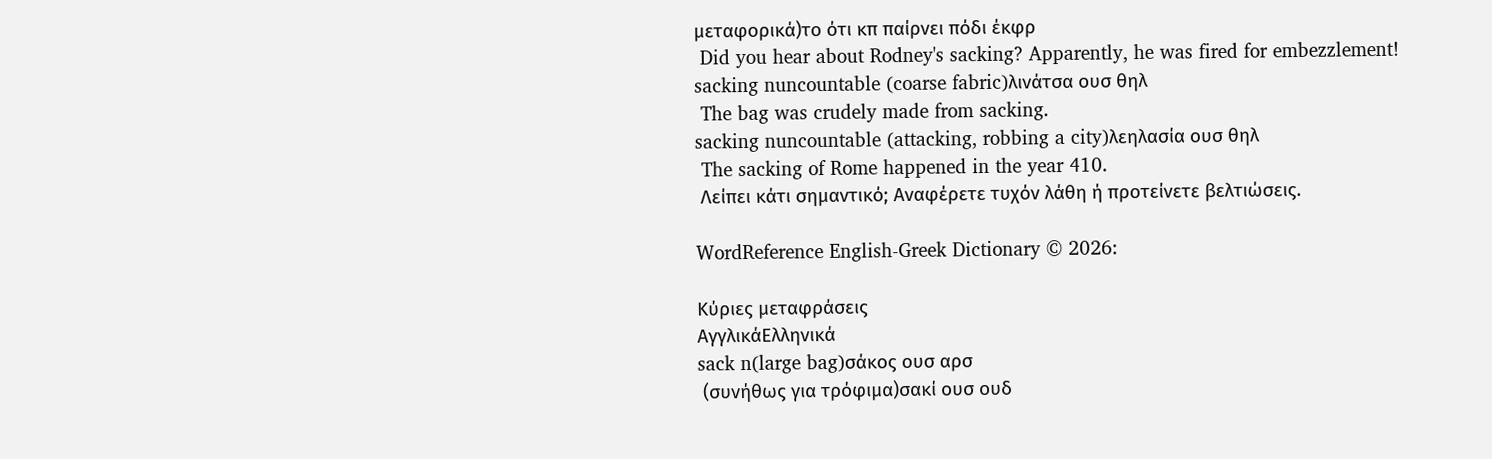μεταφορικά)το ότι κπ παίρνει πόδι έκφρ
 Did you hear about Rodney's sacking? Apparently, he was fired for embezzlement!
sacking nuncountable (coarse fabric)λινάτσα ουσ θηλ
 The bag was crudely made from sacking.
sacking nuncountable (attacking, robbing a city)λεηλασία ουσ θηλ
 The sacking of Rome happened in the year 410.
 Λείπει κάτι σημαντικό; Αναφέρετε τυχόν λάθη ή προτείνετε βελτιώσεις.

WordReference English-Greek Dictionary © 2026:

Κύριες μεταφράσεις
ΑγγλικάΕλληνικά
sack n(large bag)σάκος ουσ αρσ
 (συνήθως για τρόφιμα)σακί ουσ ουδ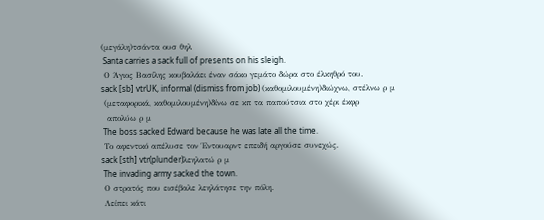(μεγάλη)τσάντα ουσ θηλ
 Santa carries a sack full of presents on his sleigh.
 Ο Άγιος Βασίλης κουβαλάει έναν σάκο γεμάτο δώρα στο έλκηθρό του.
sack [sb] vtrUK, informal (dismiss from job) (καθομιλουμένη)διώχνω, στέλνω ρ μ
 (μεταφορικά, καθομιλουμένη)δίνω σε κπ τα παπούτσια στο χέρι έκφρ
  απολύω ρ μ
 The boss sacked Edward because he was late all the time.
 Το αφεντικό απέλυσε τον Έντουαρντ επειδή αργούσε συνεχώς.
sack [sth] vtr(plunder)λεηλατώ ρ μ
 The invading army sacked the town.
 Ο στρατός που εισέβαλε λεηλάτησε την πόλη.
 Λείπει κάτι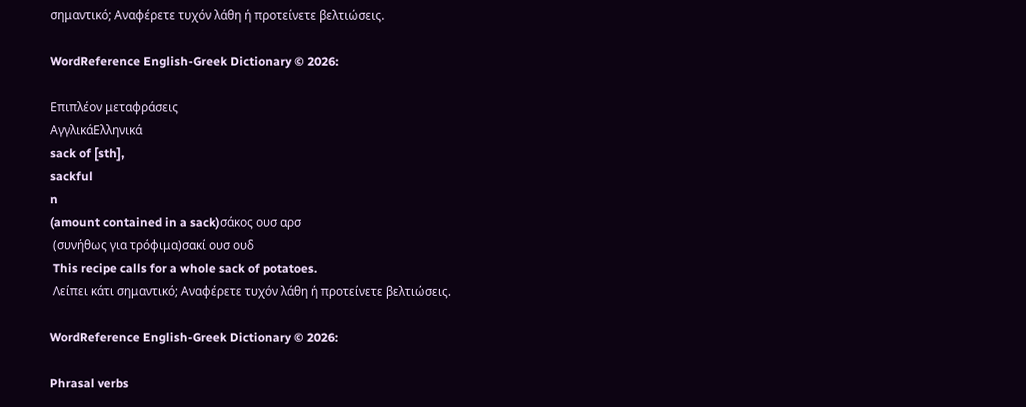σημαντικό; Αναφέρετε τυχόν λάθη ή προτείνετε βελτιώσεις.

WordReference English-Greek Dictionary © 2026:

Επιπλέον μεταφράσεις
ΑγγλικάΕλληνικά
sack of [sth],
sackful
n
(amount contained in a sack)σάκος ουσ αρσ
 (συνήθως για τρόφιμα)σακί ουσ ουδ
 This recipe calls for a whole sack of potatoes.
 Λείπει κάτι σημαντικό; Αναφέρετε τυχόν λάθη ή προτείνετε βελτιώσεις.

WordReference English-Greek Dictionary © 2026:

Phrasal verbs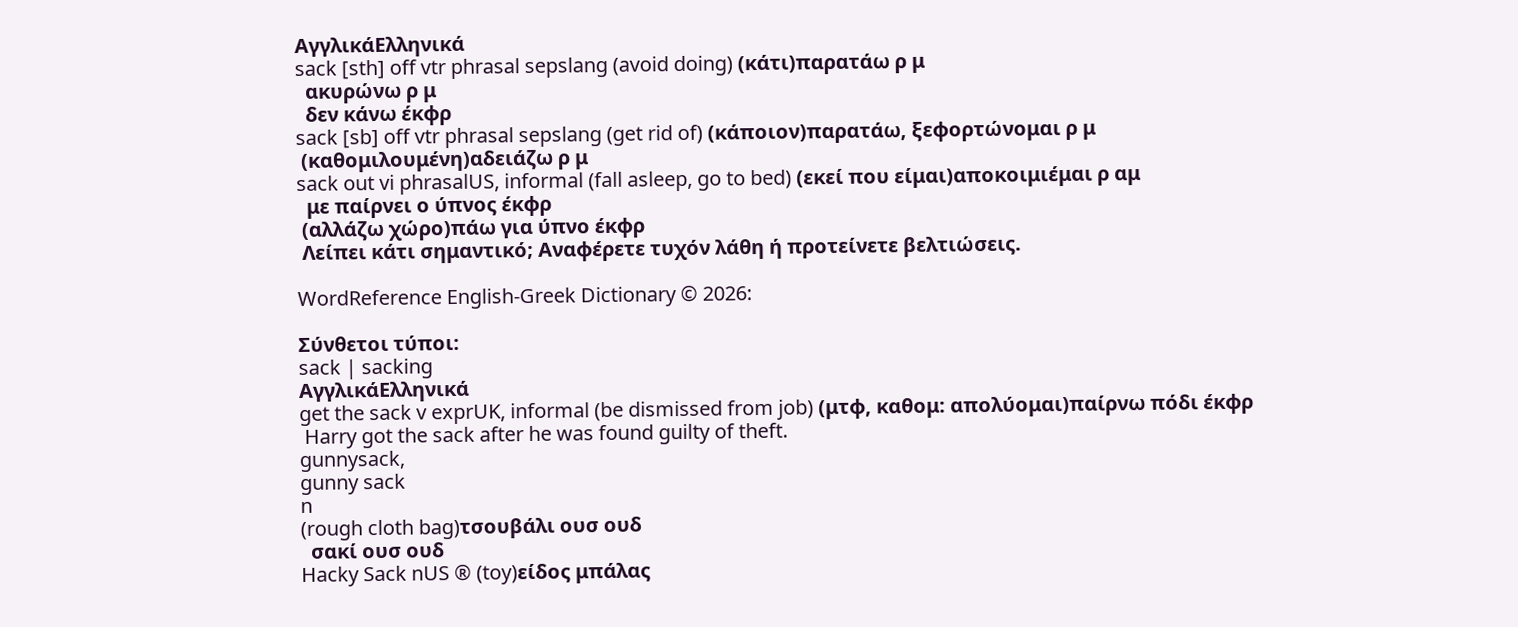ΑγγλικάΕλληνικά
sack [sth] off vtr phrasal sepslang (avoid doing) (κάτι)παρατάω ρ μ
  ακυρώνω ρ μ
  δεν κάνω έκφρ
sack [sb] off vtr phrasal sepslang (get rid of) (κάποιον)παρατάω, ξεφορτώνομαι ρ μ
 (καθομιλουμένη)αδειάζω ρ μ
sack out vi phrasalUS, informal (fall asleep, go to bed) (εκεί που είμαι)αποκοιμιέμαι ρ αμ
  με παίρνει ο ύπνος έκφρ
 (αλλάζω χώρο)πάω για ύπνο έκφρ
 Λείπει κάτι σημαντικό; Αναφέρετε τυχόν λάθη ή προτείνετε βελτιώσεις.

WordReference English-Greek Dictionary © 2026:

Σύνθετοι τύποι:
sack | sacking
ΑγγλικάΕλληνικά
get the sack v exprUK, informal (be dismissed from job) (μτφ, καθομ: απολύομαι)παίρνω πόδι έκφρ
 Harry got the sack after he was found guilty of theft.
gunnysack,
gunny sack
n
(rough cloth bag)τσουβάλι ουσ ουδ
  σακί ουσ ουδ
Hacky Sack nUS ® (toy)είδος μπάλας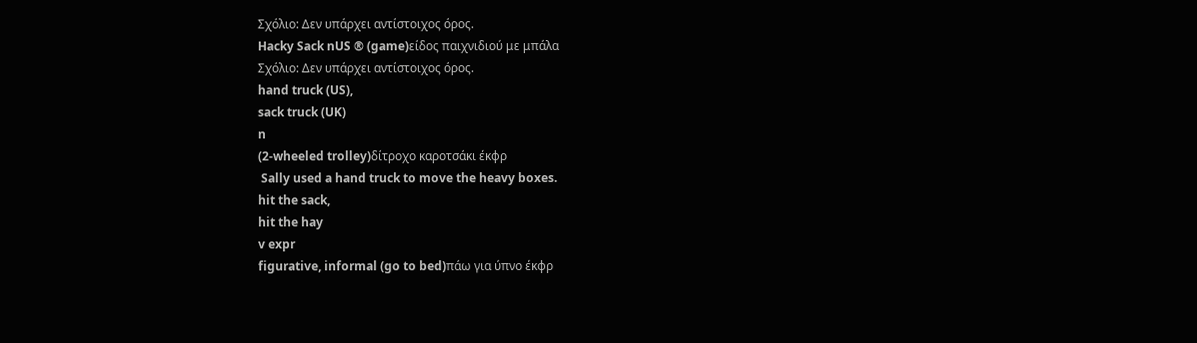Σχόλιο: Δεν υπάρχει αντίστοιχος όρος.
Hacky Sack nUS ® (game)είδος παιχνιδιού με μπάλα
Σχόλιο: Δεν υπάρχει αντίστοιχος όρος.
hand truck (US),
sack truck (UK)
n
(2-wheeled trolley)δίτροχο καροτσάκι έκφρ
 Sally used a hand truck to move the heavy boxes.
hit the sack,
hit the hay
v expr
figurative, informal (go to bed)πάω για ύπνο έκφρ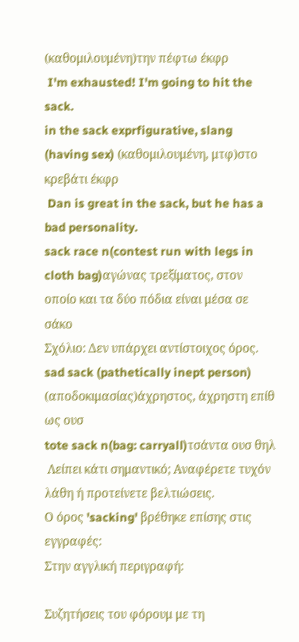(καθομιλουμένη)την πέφτω έκφρ
 I'm exhausted! I'm going to hit the sack.
in the sack exprfigurative, slang (having sex) (καθομιλουμένη, μτφ)στο κρεβάτι έκφρ
 Dan is great in the sack, but he has a bad personality.
sack race n(contest run with legs in cloth bag)αγώνας τρεξίματος, στον οποίο και τα δύο πόδια είναι μέσα σε σάκο
Σχόλιο: Δεν υπάρχει αντίστοιχος όρος.
sad sack (pathetically inept person) (αποδοκιμασίας)άχρηστος, άχρηστη επίθ ως ουσ
tote sack n(bag: carryall)τσάντα ουσ θηλ
 Λείπει κάτι σημαντικό; Αναφέρετε τυχόν λάθη ή προτείνετε βελτιώσεις.
Ο όρος 'sacking' βρέθηκε επίσης στις εγγραφές:
Στην αγγλική περιγραφή:

Συζητήσεις του φόρουμ με τη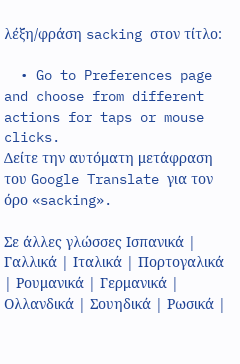λέξη/φράση sacking στον τίτλο:

  • Go to Preferences page and choose from different actions for taps or mouse clicks.
Δείτε την αυτόματη μετάφραση του Google Translate για τον όρο «sacking».

Σε άλλες γλώσσες Ισπανικά | Γαλλικά | Ιταλικά | Πορτογαλικά | Ρουμανικά | Γερμανικά | Ολλανδικά | Σουηδικά | Ρωσικά |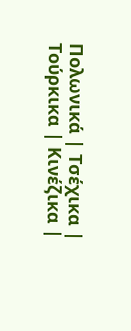Πολωνικά | Τσέχικα | Τούρκικα | Κινέζικα |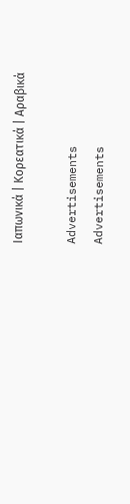Ιαπωνικά | Κορεατικά | Αραβικά

Advertisements
Advertisements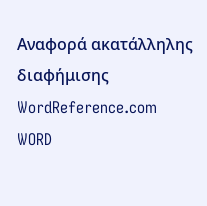Αναφορά ακατάλληλης διαφήμισης
WordReference.com
WORD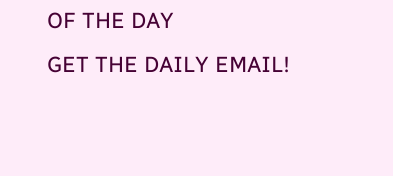OF THE DAY
GET THE DAILY EMAIL!